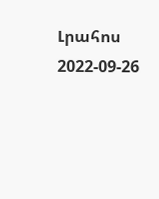Լրահոս
2022-09-26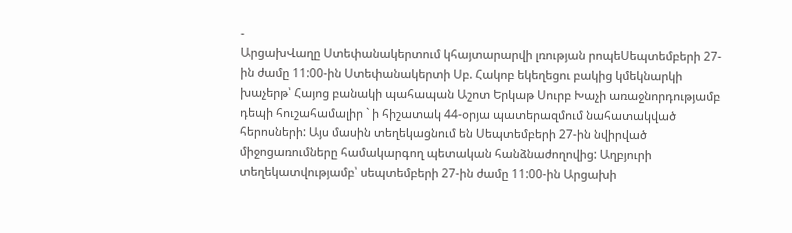-
ԱրցախՎաղը Ստեփանակերտում կհայտարարվի լռության րոպեՍեպտեմբերի 27-ին ժամը 11:00-ին Ստեփանակերտի Սբ. Հակոբ եկեղեցու բակից կմեկնարկի խաչերթ՝ Հայոց բանակի պահապան Աշոտ Երկաթ Սուրբ Խաչի առաջնորդությամբ դեպի հուշահամալիր ` ի հիշատակ 44-օրյա պատերազմում նահատակված հերոսների: Այս մասին տեղեկացնում են Սեպտեմբերի 27-ին նվիրված միջոցառումները համակարգող պետական հանձնաժողովից: Աղբյուրի տեղեկատվությամբ՝ սեպտեմբերի 27-ին ժամը 11:00-ին Արցախի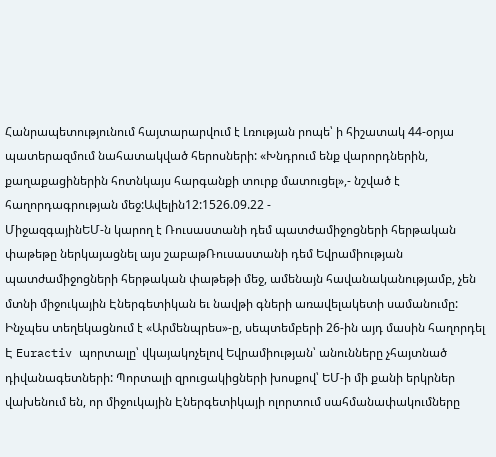Հանրապետությունում հայտարարվում է Լռության րոպե՝ ի հիշատակ 44-օրյա պատերազմում նահատակված հերոսների: «Խնդրում ենք վարորդներին, քաղաքացիներին հոտնկայս հարգանքի տուրք մատուցել»,- նշված է հաղորդագրության մեջ:Ավելին12:1526.09.22 -
ՄիջազգայինԵՄ-ն կարող է Ռուսաստանի դեմ պատժամիջոցների հերթական փաթեթը ներկայացնել այս շաբաթՌուսաստանի դեմ Եվրամիության պատժամիջոցների հերթական փաթեթի մեջ, ամենայն հավանականությամբ, չեն մտնի միջուկային Էներգետիկան եւ նավթի գների առավելակետի սամանումը: Ինչպես տեղեկացնում է «Արմենպրես»-ը, սեպտեմբերի 26-ին այդ մասին հաղորդել Է Euractiv պորտալը՝ վկայակոչելով Եվրամիության՝ անունները չհայտնած դիվանագետների: Պորտալի զրուցակիցների խոսքով՝ ԵՄ-ի մի քանի երկրներ վախենում են, որ միջուկային Էներգետիկայի ոլորտում սահմանափակումները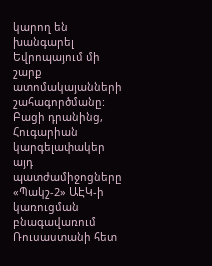կարող են խանգարել Եվրոպայում մի շարք ատոմակայանների շահագործմանը: Բացի դրանինց, Հուգարիան կարգելափակեր այդ պատժամիջոցները «Պակշ-2» ԱԷԿ-ի կառուցման բնագավառում Ռուսաստանի հետ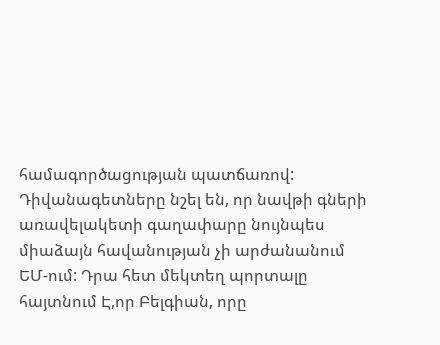համագործացության պատճառով: Դիվանագետները նշել են, որ նավթի գների առավելակետի գաղափարը նույնպես միաձայն հավանության չի արժանանում ԵՄ-ում: Դրա հետ մեկտեղ պորտալը հայտնում Է,որ Բելգիան, որը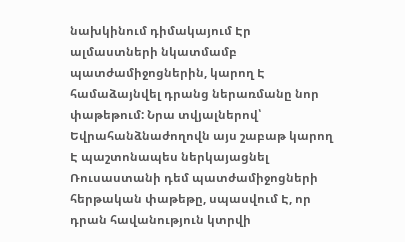նախկինում դիմակայում Էր ալմաստների նկատմամբ պատժամիջոցներին, կարող Է համաձայնվել դրանց ներառմանը նոր փաթեթում: Նրա տվյալներով՝ Եվրահանձնաժողովն այս շաբաթ կարող Է պաշտոնապես ներկայացնել Ռուսաստանի դեմ պատժամիջոցների հերթական փաթեթը, սպասվում Է, որ դրան հավանություն կտրվի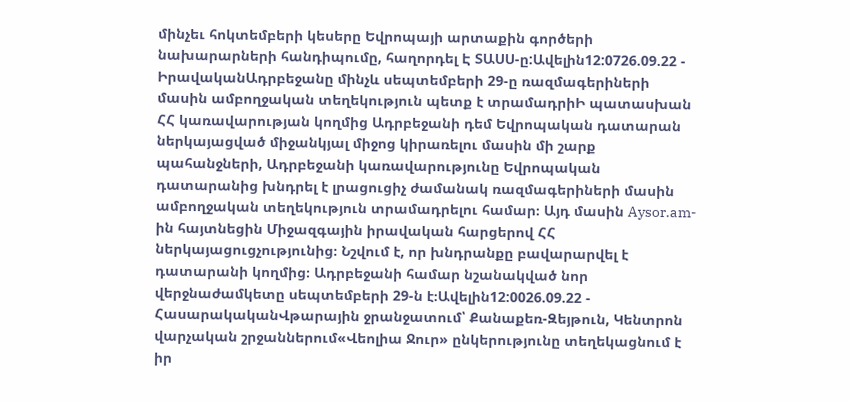մինչեւ հոկտեմբերի կեսերը Եվրոպայի արտաքին գործերի նախարարների հանդիպումը, հաղորդել Է ՏԱՍՍ-ը:Ավելին12:0726.09.22 -
ԻրավականԱդրբեջանը մինչև սեպտեմբերի 29-ը ռազմագերիների մասին ամբողջական տեղեկություն պետք է տրամադրիԻ պատասխան ՀՀ կառավարության կողմից Ադրբեջանի դեմ Եվրոպական դատարան ներկայացված միջանկյալ միջոց կիրառելու մասին մի շարք պահանջների, Ադրբեջանի կառավարությունը Եվրոպական դատարանից խնդրել է լրացուցիչ ժամանակ ռազմագերիների մասին ամբողջական տեղեկություն տրամադրելու համար։ Այդ մասին Aysor.am-ին հայտնեցին Միջազգային իրավական հարցերով ՀՀ ներկայացուցչությունից։ Նշվում է, որ խնդրանքը բավարարվել է դատարանի կողմից։ Ադրբեջանի համար նշանակված նոր վերջնաժամկետը սեպտեմբերի 29-ն է։Ավելին12:0026.09.22 -
ՀասարակականՎթարային ջրանջատում՝ Քանաքեռ-Զեյթուն, Կենտրոն վարչական շրջաններում«Վեոլիա Ջուր» ընկերությունը տեղեկացնում է իր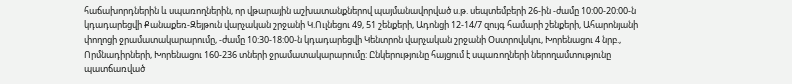հաճախորդներին և սպառողներին, որ վթարային աշխատանքներով պայմանավորված ս.թ. սեպտեմբերի 26-ին -ժամը 10:00-20:00-ն կդադարեցվի Քանաքեռ-Զեյթուն վարչական շրջանի Կ.Ուլնեցու 49, 51 շենքերի, Ադոնցի 12-14/7 զույգ համարի շենքերի, Ահարոնյանի փողոցի ջրամատակարարումը, -ժամը 10:30-18:00-ն կդադարեցվի Կենտրոն վարչական շրջանի Օստրովսկու, Խորենացու 4 նրբ., Որմնադիրների, Խորենացու 160-236 տների ջրամատակարարումը: Ընկերությունը հայցում է սպառողների ներողամտությունը պատճառված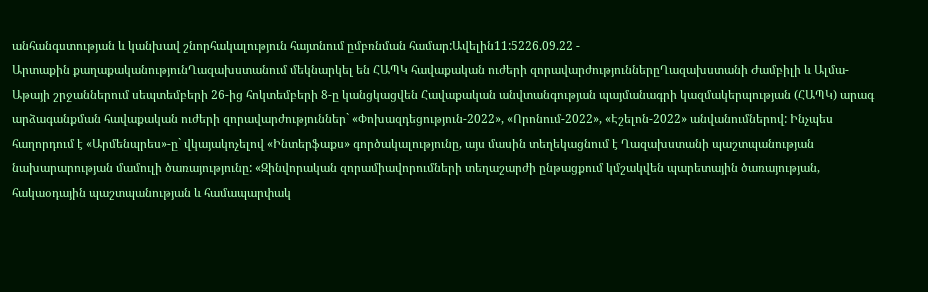անհանգստության և կանխավ շնորհակալություն հայտնում ըմբռնման համար:Ավելին11:5226.09.22 -
Արտաքին քաղաքականությունՂազախստանում մեկնարկել են ՀԱՊԿ հավաքական ուժերի զորավարժություններըՂազախստանի Ժամբիլի և Ալմա-Աթայի շրջաններում սեպտեմբերի 26-ից հոկտեմբերի 8-ը կանցկացվեն Հավաքական անվտանգության պայմանագրի կազմակերպության (ՀԱՊԿ) արագ արձագանքման հավաքական ուժերի զորավարժություններ` «Փոխազդեցություն-2022», «Որոնում-2022», «Էշելոն-2022» անվանումներով: Ինչպես հաղորդում է «Արմենպրես»-ը` վկայակոչելով «Ինտերֆաքս» գործակալությունը, այս մասին տեղեկացնում է Ղազախստանի պաշտպանության նախարարության մամուլի ծառայությունը: «Զինվորական զորամիավորումների տեղաշարժի ընթացքում կմշակվեն պարետային ծառայության, հակաօդային պաշտպանության և համապարփակ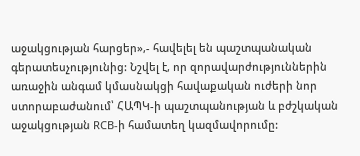աջակցության հարցեր»,- հավելել են պաշտպանական գերատեսչությունից: Նշվել է, որ զորավարժություններին առաջին անգամ կմասնակցի հավաքական ուժերի նոր ստորաբաժանում՝ ՀԱՊԿ-ի պաշտպանության և բժշկական աջակցության RCB-ի համատեղ կազմավորումը: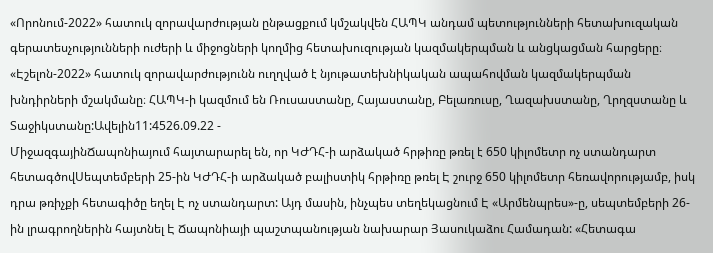«Որոնում-2022» հատուկ զորավարժության ընթացքում կմշակվեն ՀԱՊԿ անդամ պետությունների հետախուզական գերատեսչությունների ուժերի և միջոցների կողմից հետախուզության կազմակերպման և անցկացման հարցերը։ «Էշելոն-2022» հատուկ զորավարժությունն ուղղված է նյութատեխնիկական ապահովման կազմակերպման խնդիրների մշակմանը։ ՀԱՊԿ-ի կազմում են Ռուսաստանը, Հայաստանը, Բելառուսը, Ղազախստանը, Ղրղզստանը և Տաջիկստանը:Ավելին11:4526.09.22 -
ՄիջազգայինՃապոնիայում հայտարարել են, որ ԿԺԴՀ-ի արձակած հրթիռը թռել է 650 կիլոմետր ոչ ստանդարտ հետագծովՍեպտեմբերի 25-ին ԿԺԴՀ-ի արձակած բալիստիկ հրթիռը թռել Է շուրջ 650 կիլոմետր հեռավորությամբ, իսկ դրա թռիչքի հետագիծը եղել Է ոչ ստանդարտ: Այդ մասին, ինչպես տեղեկացնում Է «Արմենպրես»-ը, սեպտեմբերի 26-ին լրագրողներին հայտնել Է Ճապոնիայի պաշտպանության նախարար Յասուկաձու Համադան: «Հետագա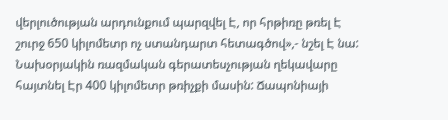վերլուծության արդունքում պարզվել Է, որ հրթիռը թռել Է շուրջ 650 կիլոմետր ոչ ստանդարտ հետագծով»,- նշել Է նա: Նախօրյակին ռազմական գերատեսչության ղեկավարը հայտնել Էր 400 կիլոմետր թռիչքի մասին: Ճապոնիայի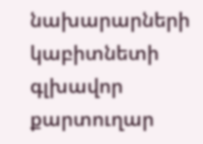նախարարների կաբիտնետի գլխավոր քարտուղար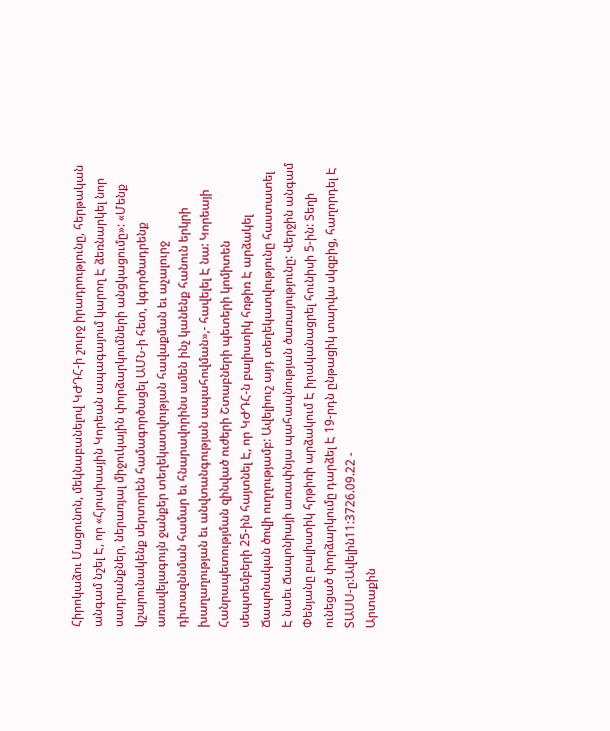Հիրոկաձու Մացունոն, մեկնաբանելով ԿԺԴՀ-ի շուրջ իրադրությունը, հերթական անգամ նշել Է, որ «Հյուսիսային Կորեան ապագայում կարող Է ձեռնարկել նոր սադրանքներ, ներառյալ միջուկային փորձարկումների անցկացումը»: «Մենք կշարունակենք սերտորեն համագործացել ԱՄՆ-ի հետ, կգործադրենք առավելագույն ջանքեր տեղեկատվության հավաքման եւ աչալուրջ դիտազննման համար եւ հնարավորինս ամեն ինչ կանենք հանուն երկրի խաղաղության եւ անվտանգության ապահովման»,- հավելել Է նա: Կորեայի Հանրապետությման զինված ուժերի Շտաբների պետերի կոմիտեն սեպտեմբերի 25-ին հայտնել Է, որ ԿԺԴՀ-ն բալիստիկ հռթիռ Է արձակել Ճապոնական ծովի ուղղությամբ: Ավելիուշ այդ տեղեկատվությունը հաստատել Է նաեւ Ճապոնիայի առափնյա պահապնության ծառայությունը: Վերջին անգամ Փենյանը բալիստիկ հրթիռի արձակում Է իրականացրել հունիսի 5-ին: Տեղի ունեցած փորձարկումը դարձել Է 19-րդն ընթացիկ տարվա սկզբից, հաղորդել Է ՏԱՍՍ-ը:Ավելին11:3726.09.22 -
Արտաքին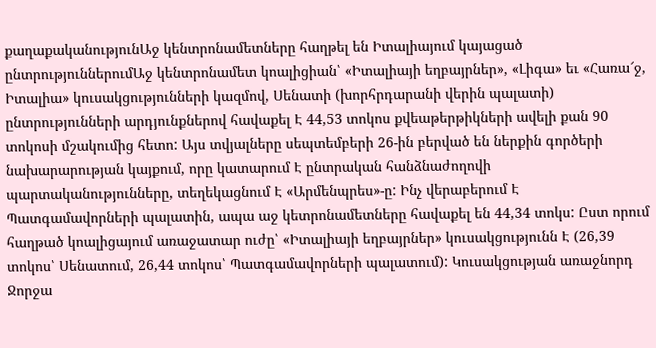քաղաքականությունԱջ կենտրոնամետները հաղթել են Իտալիայում կայացած ընտրություններումԱջ կենտրոնամետ կոալիցիան՝ «Իտալիայի եղբայրներ», «Լիգա» եւ «Հառա՜ջ, Իտալիա» կուսակցությունների կազմով, Սենատի (խորհրդարանի վերին պալատի) ընտրությունների արդյունքներով հավաքել Է 44,53 տոկոս քվեաթերթիկների ավելի քան 90 տոկոսի մշակումից հետո: Այս տվյալները սեպտեմբերի 26-ին բերված են ներքին գործերի նախարարության կայքում, որը կատարում Է ընտրական հանձնաժողովի պարտականությունները, տեղեկացնում Է «Արմենպրես»-ը: Ինչ վերաբերում Է Պատգամավորների պալատին, ապա աջ կետրոնամետները հավաքել են 44,34 տոկս: Ըստ որում հաղթած կոալիցայում առաջատար ուժը՝ «Իտալիայի եղբայրներ» կուսակցությունն Է (26,39 տոկոս՝ Սենատում, 26,44 տոկոս՝ Պատգամավորների պալատում): Կուսակցության առաջնորդ Ջորջա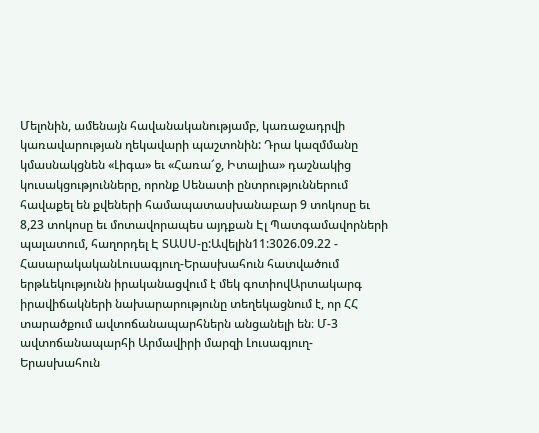Մելոնին, ամենայն հավանականությամբ, կառաջադրվի կառավարության ղեկավարի պաշտոնին: Դրա կազմմանը կմասնակցնեն «Լիգա» եւ «Հառա՜ջ, Իտալիա» դաշնակից կուսակցությունները, որոնք Սենատի ընտրություններում հավաքել են քվեների համապատասխանաբար 9 տոկոսը եւ 8,23 տոկոսը եւ մոտավորապես այդքան Էլ Պատգամավորների պալատում, հաղորդել Է ՏԱՍՍ-ը:Ավելին11:3026.09.22 -
ՀասարակականԼուսագյուղ-Երասխահուն հատվածում երթևեկությունն իրականացվում է մեկ գոտիովԱրտակարգ իրավիճակների նախարարությունը տեղեկացնում է, որ ՀՀ տարածքում ավտոճանապարհներն անցանելի են։ Մ-3 ավտոճանապարհի Արմավիրի մարզի Լուսագյուղ-Երասխահուն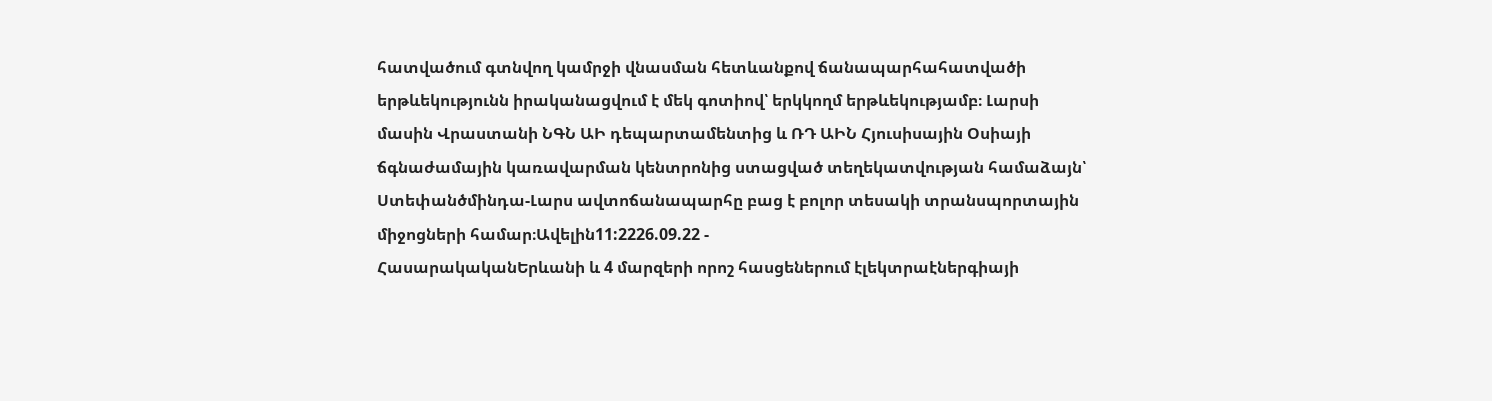հատվածում գտնվող կամրջի վնասման հետևանքով ճանապարհահատվածի երթևեկությունն իրականացվում է մեկ գոտիով՝ երկկողմ երթևեկությամբ։ Լարսի մասին Վրաստանի ՆԳՆ ԱԻ դեպարտամենտից և ՌԴ ԱԻՆ Հյուսիսային Օսիայի ճգնաժամային կառավարման կենտրոնից ստացված տեղեկատվության համաձայն՝ Ստեփանծմինդա-Լարս ավտոճանապարհը բաց է բոլոր տեսակի տրանսպորտային միջոցների համար։Ավելին11:2226.09.22 -
ՀասարակականԵրևանի և 4 մարզերի որոշ հասցեներում էլեկտրաէներգիայի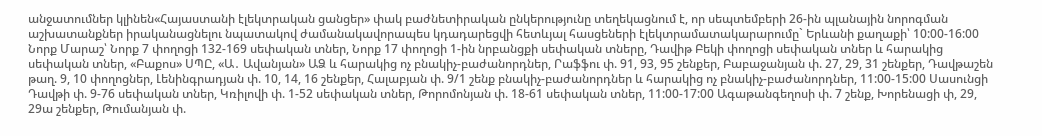անջատումներ կլինեն«Հայաստանի էլեկտրական ցանցեր» փակ բաժնետիրական ընկերությունը տեղեկացնում է, որ սեպտեմբերի 26-ին պլանային նորոգման աշխատանքներ իրականացնելու նպատակով ժամանակավորապես կդադարեցվի հետևյալ հասցեների էլեկտրամատակարարումը` Երևանի քաղաքի՝ 10:00-16:00 Նորք Մարաշ՝ Նորք 7 փողոցի 132-169 սեփական տներ, Նորք 17 փողոցի 1-ին նրբանցքի սեփական տները, Դավիթ Բեկի փողոցի սեփական տներ և հարակից սեփական տներ, «Բաքոս» ՍՊԸ, «Ա․ Ավանյան» ԱՁ և հարակից ոչ բնակիչ-բաժանորդներ, Րաֆֆու փ. 91, 93, 95 շենքեր, Բաբաջանյան փ. 27, 29, 31 շենքեր, Դավթաշեն թաղ. 9, 10 փողոցներ, Լենինգրադյան փ. 10, 14, 16 շենքեր, Հալաբյան փ. 9/1 շենք բնակիչ-բաժանորդներ և հարակից ոչ բնակիչ-բաժանորդներ, 11:00-15:00 Սասունցի Դավթի փ. 9-76 սեփական տներ, Կռիլովի փ. 1-52 սեփական տներ, Թորոմոնյան փ. 18-61 սեփական տներ, 11:00-17:00 Ագաթանգեղոսի փ. 7 շենք, Խորենացի փ, 29, 29ա շենքեր, Թումանյան փ.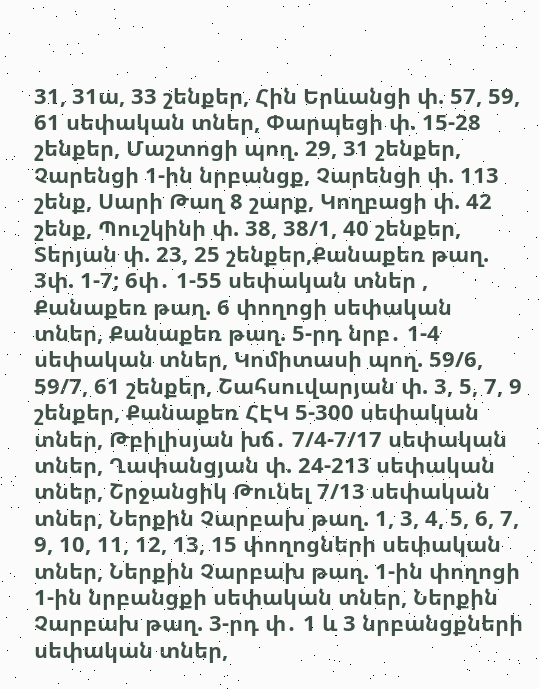31, 31ա, 33 շենքեր, Հին Երևանցի փ. 57, 59, 61 սեփական տներ, Փարպեցի փ. 15-28 շենքեր, Մաշտոցի պող. 29, 31 շենքեր, Չարենցի 1-ին նրբանցք, Չարենցի փ. 113 շենք, Սարի Թաղ 8 շարք, Կողբացի փ. 42 շենք, Պուշկինի փ. 38, 38/1, 40 շենքեր, Տերյան փ. 23, 25 շենքեր,Քանաքեռ թաղ. 3փ. 1-7; 6փ․ 1-55 սեփական տներ , Քանաքեռ թաղ. 6 փողոցի սեփական տներ, Քանաքեռ թաղ. 5-րդ նրբ․ 1-4 սեփական տներ, Կոմիտասի պող. 59/6, 59/7, 61 շենքեր, Շահսուվարյան փ. 3, 5, 7, 9 շենքեր, Քանաքեռ ՀԷԿ 5-300 սեփական տներ, Թբիլիսյան խճ․ 7/4-7/17 սեփական տներ, Ղափանցյան փ. 24-213 սեփական տներ, Շրջանցիկ Թունել 7/13 սեփական տներ, Ներքին Չարբախ թաղ. 1, 3, 4, 5, 6, 7, 9, 10, 11, 12, 13, 15 փողոցների սեփական տներ, Ներքին Չարբախ թաղ. 1-ին փողոցի 1-ին նրբանցքի սեփական տներ, Ներքին Չարբախ թաղ. 3-րդ փ․ 1 և 3 նրբանցքների սեփական տներ,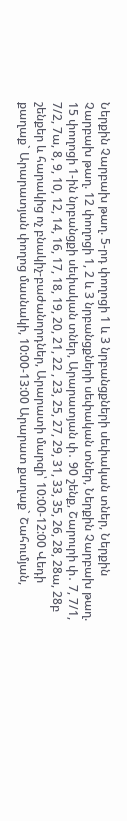Ներքին Չարբախ թաղ. 5-րդ փողոցի 1 և 3 նրբանցքների սեփական տներ, Ներքին Չարբախ թաղ. 12 փողոցի 1, 2 և 3 նրբանցքների սեփական տներ, Ներքին Չարբախ թաղ. 15 փողոցի 1-ին նրբանցքի սեփական տներ, Արարատյան փ․ 90 շենք, Շարուրի փ․ 7, 7/1, 7/2, 7ա, 8, 9, 10, 12, 14, 16, 17, 18, 19, 20, 21, 22 , 23, 25, 27, 29, 31, 33, 35, 26, 28, 28ա, 28բ շենքեր և հարակից ոչ բնակիչ-բաժանորդներ, Արարատի մարզի՝ 10:00-12:00 Վեդի քաղաք` Արարատյան փողոց մասնակի, 10:00-13:00 Արարատ քաղաք` Շահումյան,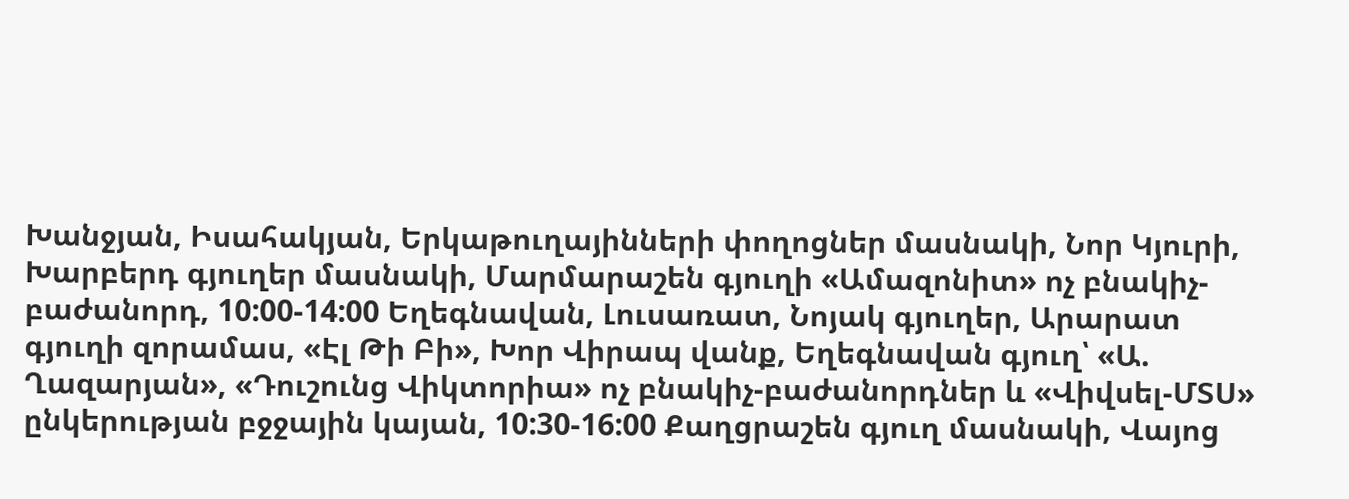Խանջյան, Իսահակյան, Երկաթուղայինների փողոցներ մասնակի, Նոր Կյուրի, Խարբերդ գյուղեր մասնակի, Մարմարաշեն գյուղի «Ամազոնիտ» ոչ բնակիչ-բաժանորդ, 10:00-14:00 Եղեգնավան, Լուսառատ, Նոյակ գյուղեր, Արարատ գյուղի զորամաս, «Էլ Թի Բի», Խոր Վիրապ վանք, Եղեգնավան գյուղ՝ «Ա. Ղազարյան», «Դուշունց Վիկտորիա» ոչ բնակիչ-բաժանորդներ և «Վիվսել-ՄՏՍ» ընկերության բջջային կայան, 10:30-16:00 Քաղցրաշեն գյուղ մասնակի, Վայոց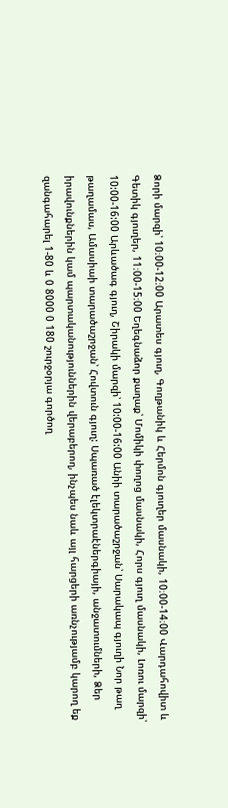Ձորի մարզի՝ 10։00-12։00 Արատես գյուղ, Գողթանիկ և Հերմոն գյուղեր մասնակի, 10։00-14։00 Վարդահովիտ և Գետիկ գյուղեր, 11։00-15։00 Եղեգնաձոր քաղաք՝ Մոմիկի փողոց մասնակի, Հորս գյուղ մասնակի, Լոռու մարզի՝ 10:00-16:00 Արևածագ գյուղ, Շիրակի մարզի՝ 10:00-16:00 Անիի տարածաշրջան՝ Սարակապ գյուղի Նոր թաղ թաղամաս, Ամասիաի տարածաշրջան՝ Հովտուն գյուղ: Սպառած էլեկտրաէներգիայի, անջատումների, Ձեր իրավունքներին կամ պարտականություններին վերաբերող, ինչպես նաև այլ հարցերի առնչությամբ կարող եք զանգահարել 1-80 և 0 8000 0 180 շուրջօրյա գործող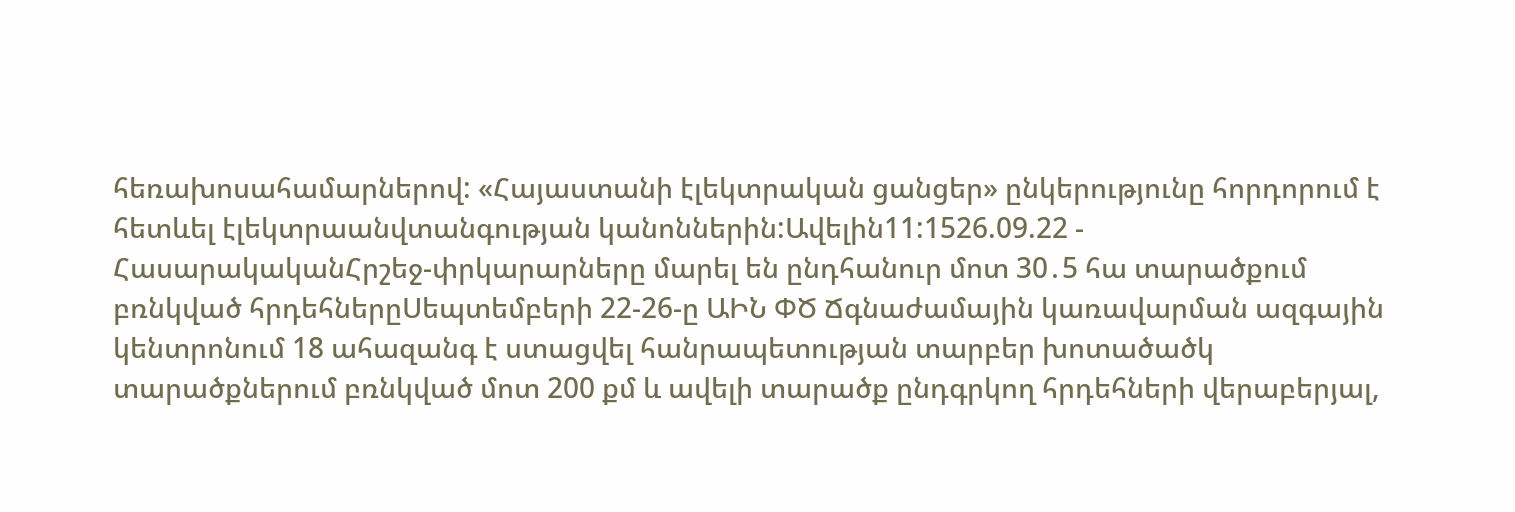հեռախոսահամարներով: «Հայաստանի էլեկտրական ցանցեր» ընկերությունը հորդորում է հետևել էլեկտրաանվտանգության կանոններին:Ավելին11:1526.09.22 -
ՀասարակականՀրշեջ-փրկարարները մարել են ընդհանուր մոտ 30․5 հա տարածքում բռնկված հրդեհներըՍեպտեմբերի 22-26-ը ԱԻՆ ՓԾ Ճգնաժամային կառավարման ազգային կենտրոնում 18 ահազանգ է ստացվել հանրապետության տարբեր խոտածածկ տարածքներում բռնկված մոտ 200 քմ և ավելի տարածք ընդգրկող հրդեհների վերաբերյալ,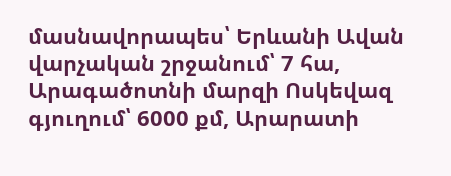մասնավորապես՝ Երևանի Ավան վարչական շրջանում՝ 7 հա, Արագածոտնի մարզի Ոսկեվազ գյուղում՝ 6000 քմ, Արարատի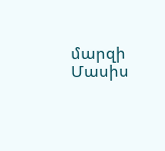մարզի Մասիս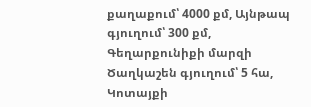քաղաքում՝ 4000 քմ, Այնթապ գյուղում՝ 300 քմ, Գեղարքունիքի մարզի Ծաղկաշեն գյուղում՝ 5 հա, Կոտայքի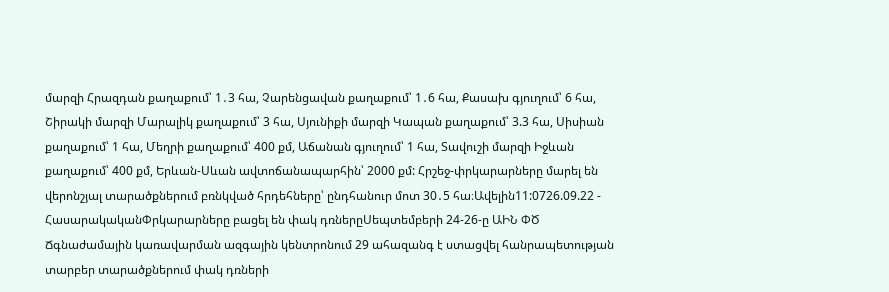մարզի Հրազդան քաղաքում՝ 1․3 հա, Չարենցավան քաղաքում՝ 1․6 հա, Քասախ գյուղում՝ 6 հա, Շիրակի մարզի Մարալիկ քաղաքում՝ 3 հա, Սյունիքի մարզի Կապան քաղաքում՝ 3.3 հա, Սիսիան քաղաքում՝ 1 հա, Մեղրի քաղաքում՝ 400 քմ, Աճանան գյուղում՝ 1 հա, Տավուշի մարզի Իջևան քաղաքում՝ 400 քմ, Երևան-Սևան ավտոճանապարհին՝ 2000 քմ: Հրշեջ-փրկարարները մարել են վերոնշյալ տարածքներում բռնկված հրդեհները՝ ընդհանուր մոտ 30․5 հա։Ավելին11:0726.09.22 -
ՀասարակականՓրկարարները բացել են փակ դռներըՍեպտեմբերի 24-26-ը ԱԻՆ ՓԾ Ճգնաժամային կառավարման ազգային կենտրոնում 29 ահազանգ է ստացվել հանրապետության տարբեր տարածքներում փակ դռների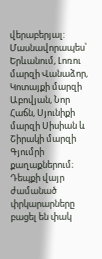վերաբերյալ: Մասնավորապես՝ Երևանում, Լոռու մարզի Վանաձոր, Կոտայքի մարզի Աբովյան, Նոր Հաճն, Սյունիքի մարզի Սիսիան և Շիրակի մարզի Գյումրի քաղաքներում։ Դեպքի վայր ժամանած փրկարարները բացել են փակ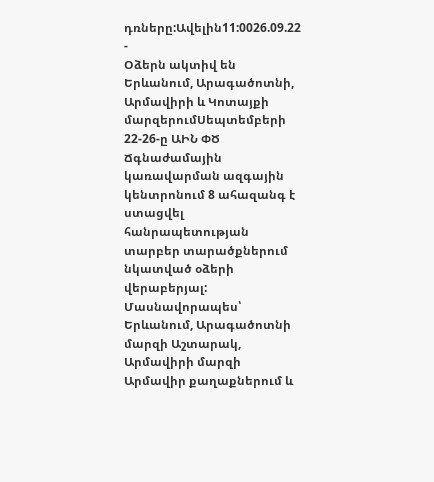դռները:Ավելին11:0026.09.22 -
Օձերն ակտիվ են Երևանում, Արագածոտնի, Արմավիրի և Կոտայքի մարզերումՍեպտեմբերի 22-26-ը ԱԻՆ ՓԾ Ճգնաժամային կառավարման ազգային կենտրոնում 8 ահազանգ է ստացվել հանրապետության տարբեր տարածքներում նկատված օձերի վերաբերյալ: Մասնավորապես՝ Երևանում, Արագածոտնի մարզի Աշտարակ, Արմավիրի մարզի Արմավիր քաղաքներում և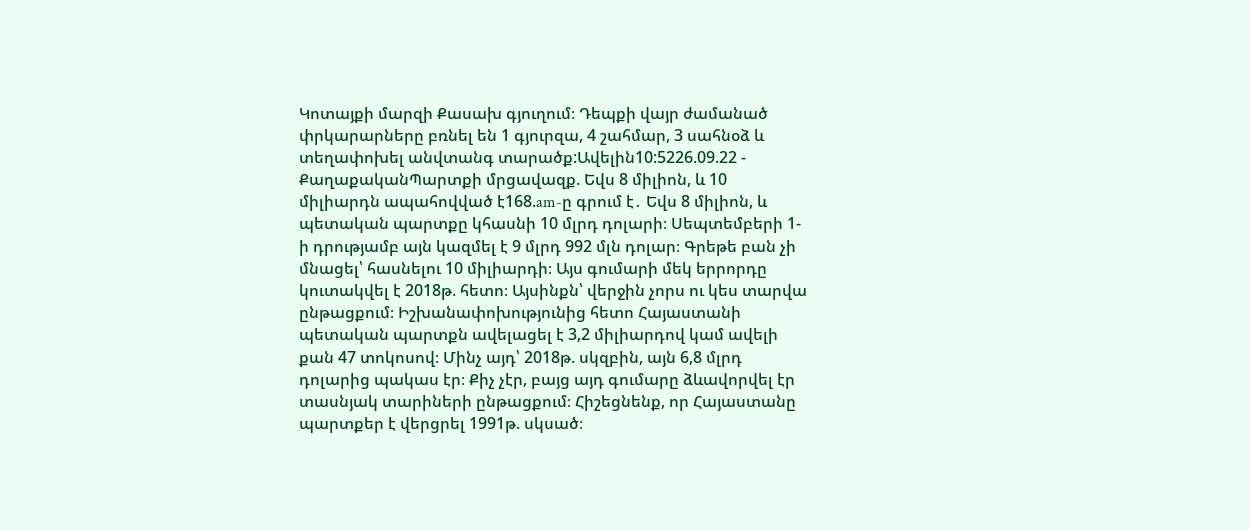Կոտայքի մարզի Քասախ գյուղում։ Դեպքի վայր ժամանած փրկարարները բռնել են 1 գյուրզա, 4 շահմար, 3 սահնօձ և տեղափոխել անվտանգ տարածք:Ավելին10:5226.09.22 -
ՔաղաքականՊարտքի մրցավազք. Եվս 8 միլիոն, և 10 միլիարդն ապահովված է168.am-ը գրում է․ Եվս 8 միլիոն, և պետական պարտքը կհասնի 10 մլրդ դոլարի։ Սեպտեմբերի 1-ի դրությամբ այն կազմել է 9 մլրդ 992 մլն դոլար։ Գրեթե բան չի մնացել՝ հասնելու 10 միլիարդի։ Այս գումարի մեկ երրորդը կուտակվել է 2018թ. հետո։ Այսինքն՝ վերջին չորս ու կես տարվա ընթացքում։ Իշխանափոխությունից հետո Հայաստանի պետական պարտքն ավելացել է 3,2 միլիարդով կամ ավելի քան 47 տոկոսով։ Մինչ այդ՝ 2018թ. սկզբին, այն 6,8 մլրդ դոլարից պակաս էր։ Քիչ չէր, բայց այդ գումարը ձևավորվել էր տասնյակ տարիների ընթացքում։ Հիշեցնենք, որ Հայաստանը պարտքեր է վերցրել 1991թ. սկսած։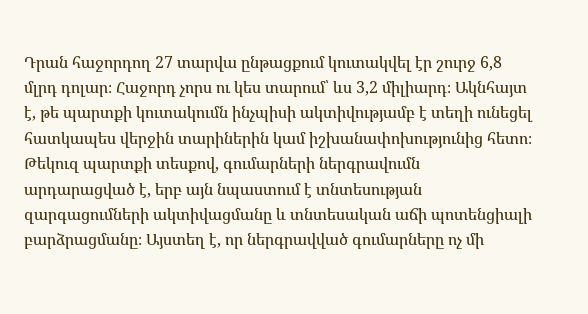Դրան հաջորդող 27 տարվա ընթացքում կուտակվել էր շուրջ 6,8 մլրդ դոլար։ Հաջորդ չորս ու կես տարում՝ ևս 3,2 միլիարդ։ Ակնհայտ է, թե պարտքի կուտակումն ինչպիսի ակտիվությամբ է տեղի ունեցել հատկապես վերջին տարիներին կամ իշխանափոխությունից հետո։ Թեկուզ պարտքի տեսքով, գումարների ներգրավումն արդարացված է, երբ այն նպաստում է տնտեսության զարգացումների ակտիվացմանը և տնտեսական աճի պոտենցիալի բարձրացմանը։ Այստեղ է, որ ներգրավված գումարները ոչ մի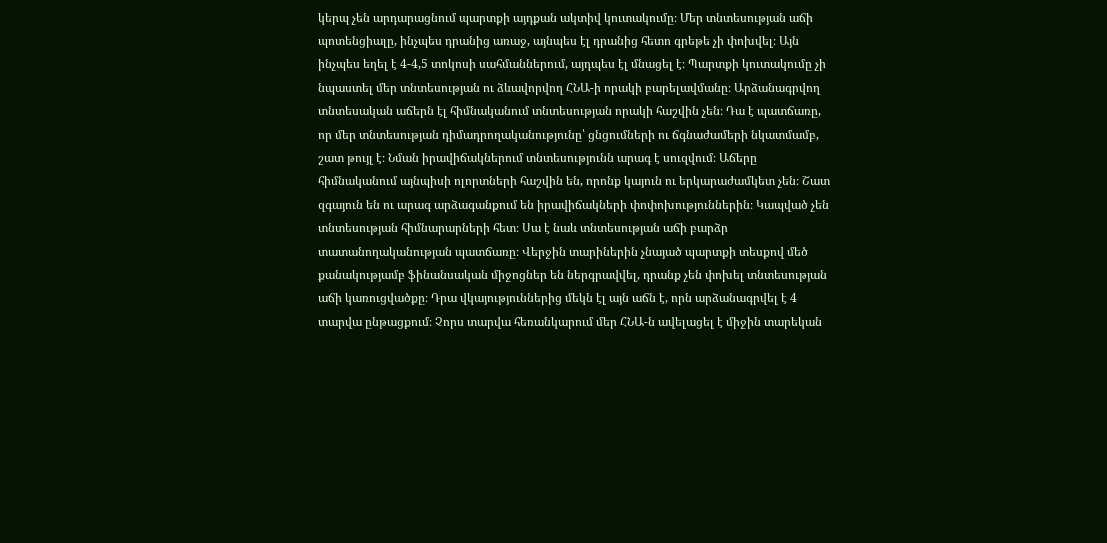կերպ չեն արդարացնում պարտքի այդքան ակտիվ կուտակումը։ Մեր տնտեսության աճի պոտենցիալը, ինչպես դրանից առաջ, այնպես էլ դրանից հետո գրեթե չի փոխվել։ Այն ինչպես եղել է 4-4,5 տոկոսի սահմաններում, այդպես էլ մնացել է։ Պարտքի կուտակումը չի նպաստել մեր տնտեսության ու ձևավորվող ՀՆԱ-ի որակի բարելավմանը։ Արձանագրվող տնտեսական աճերն էլ հիմնականում տնտեսության որակի հաշվին չեն։ Դա է պատճառը, որ մեր տնտեսության դիմադրողականությունը՝ ցնցումների ու ճգնաժամերի նկատմամբ, շատ թույլ է։ Նման իրավիճակներում տնտեսությունն արագ է սուզվում։ Աճերը հիմնականում այնպիսի ոլորտների հաշվին են, որոնք կայուն ու երկարաժամկետ չեն։ Շատ զգայուն են ու արագ արձագանքում են իրավիճակների փոփոխություններին։ Կապված չեն տնտեսության հիմնարարների հետ։ Սա է նաև տնտեսության աճի բարձր տատանողականության պատճառը։ Վերջին տարիներին չնայած պարտքի տեսքով մեծ քանակությամբ ֆինանսական միջոցներ են ներգրավվել, դրանք չեն փոխել տնտեսության աճի կառուցվածքը։ Դրա վկայություններից մեկն էլ այն աճն է, որն արձանագրվել է 4 տարվա ընթացքում։ Չորս տարվա հեռանկարում մեր ՀՆԱ-ն ավելացել է միջին տարեկան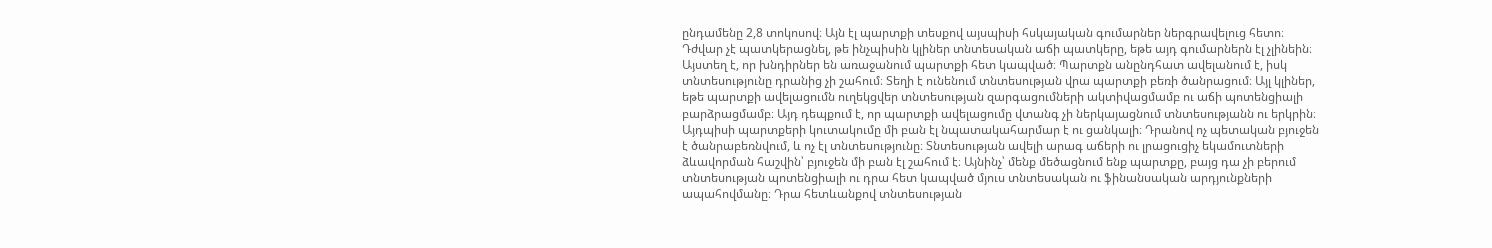ընդամենը 2,8 տոկոսով։ Այն էլ պարտքի տեսքով այսպիսի հսկայական գումարներ ներգրավելուց հետո։ Դժվար չէ պատկերացնել, թե ինչպիսին կլիներ տնտեսական աճի պատկերը, եթե այդ գումարներն էլ չլինեին։ Այստեղ է, որ խնդիրներ են առաջանում պարտքի հետ կապված։ Պարտքն անընդհատ ավելանում է, իսկ տնտեսությունը դրանից չի շահում։ Տեղի է ունենում տնտեսության վրա պարտքի բեռի ծանրացում։ Այլ կլիներ, եթե պարտքի ավելացումն ուղեկցվեր տնտեսության զարգացումների ակտիվացմամբ ու աճի պոտենցիալի բարձրացմամբ։ Այդ դեպքում է, որ պարտքի ավելացումը վտանգ չի ներկայացնում տնտեսությանն ու երկրին։ Այդպիսի պարտքերի կուտակումը մի բան էլ նպատակահարմար է ու ցանկալի։ Դրանով ոչ պետական բյուջեն է ծանրաբեռնվում, և ոչ էլ տնտեսությունը։ Տնտեսության ավելի արագ աճերի ու լրացուցիչ եկամուտների ձևավորման հաշվին՝ բյուջեն մի բան էլ շահում է։ Այնինչ՝ մենք մեծացնում ենք պարտքը, բայց դա չի բերում տնտեսության պոտենցիալի ու դրա հետ կապված մյուս տնտեսական ու ֆինանսական արդյունքների ապահովմանը։ Դրա հետևանքով տնտեսության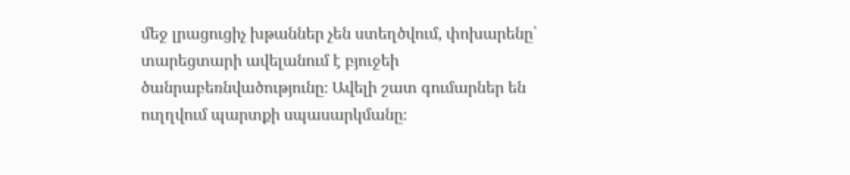մեջ լրացուցիչ խթաններ չեն ստեղծվում, փոխարենը՝ տարեցտարի ավելանում է բյուջեի ծանրաբեռնվածությունը։ Ավելի շատ գումարներ են ուղղվում պարտքի սպասարկմանը։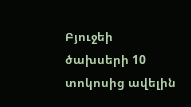Բյուջեի ծախսերի 10 տոկոսից ավելին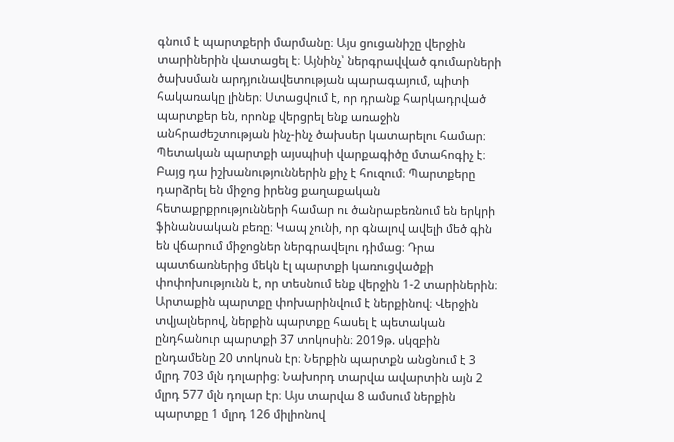գնում է պարտքերի մարմանը։ Այս ցուցանիշը վերջին տարիներին վատացել է։ Այնինչ՝ ներգրավված գումարների ծախսման արդյունավետության պարագայում, պիտի հակառակը լիներ։ Ստացվում է, որ դրանք հարկադրված պարտքեր են, որոնք վերցրել ենք առաջին անհրաժեշտության ինչ-ինչ ծախսեր կատարելու համար։ Պետական պարտքի այսպիսի վարքագիծը մտահոգիչ է։ Բայց դա իշխանություններին քիչ է հուզում։ Պարտքերը դարձրել են միջոց իրենց քաղաքական հետաքրքրությունների համար ու ծանրաբեռնում են երկրի ֆինանսական բեռը։ Կապ չունի, որ գնալով ավելի մեծ գին են վճարում միջոցներ ներգրավելու դիմաց։ Դրա պատճառներից մեկն էլ պարտքի կառուցվածքի փոփոխությունն է, որ տեսնում ենք վերջին 1-2 տարիներին։ Արտաքին պարտքը փոխարինվում է ներքինով։ Վերջին տվյալներով, ներքին պարտքը հասել է պետական ընդհանուր պարտքի 37 տոկոսին։ 2019թ. սկզբին ընդամենը 20 տոկոսն էր։ Ներքին պարտքն անցնում է 3 մլրդ 703 մլն դոլարից։ Նախորդ տարվա ավարտին այն 2 մլրդ 577 մլն դոլար էր։ Այս տարվա 8 ամսում ներքին պարտքը 1 մլրդ 126 միլիոնով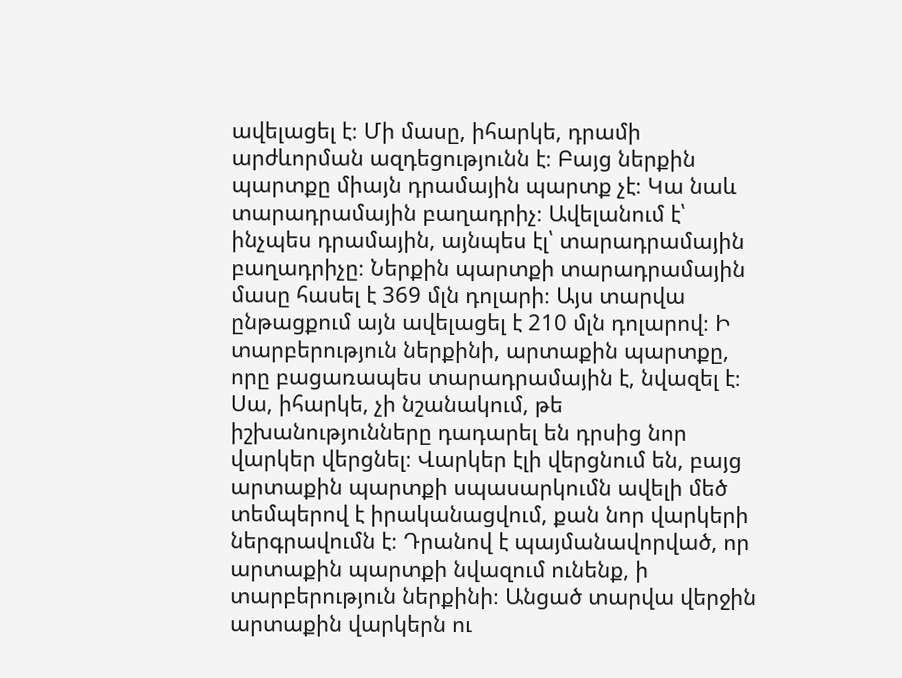ավելացել է։ Մի մասը, իհարկե, դրամի արժևորման ազդեցությունն է։ Բայց ներքին պարտքը միայն դրամային պարտք չէ։ Կա նաև տարադրամային բաղադրիչ։ Ավելանում է՝ ինչպես դրամային, այնպես էլ՝ տարադրամային բաղադրիչը։ Ներքին պարտքի տարադրամային մասը հասել է 369 մլն դոլարի։ Այս տարվա ընթացքում այն ավելացել է 210 մլն դոլարով։ Ի տարբերություն ներքինի, արտաքին պարտքը, որը բացառապես տարադրամային է, նվազել է։ Սա, իհարկե, չի նշանակում, թե իշխանությունները դադարել են դրսից նոր վարկեր վերցնել։ Վարկեր էլի վերցնում են, բայց արտաքին պարտքի սպասարկումն ավելի մեծ տեմպերով է իրականացվում, քան նոր վարկերի ներգրավումն է։ Դրանով է պայմանավորված, որ արտաքին պարտքի նվազում ունենք, ի տարբերություն ներքինի։ Անցած տարվա վերջին արտաքին վարկերն ու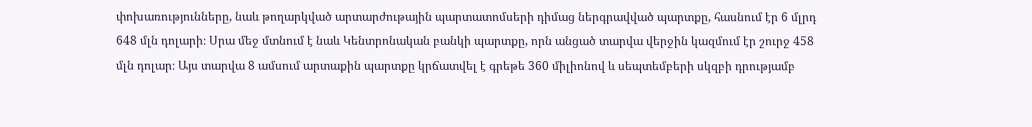փոխառությունները, նաև թողարկված արտարժութային պարտատոմսերի դիմաց ներգրավված պարտքը, հասնում էր 6 մլրդ 648 մլն դոլարի։ Սրա մեջ մտնում է նաև Կենտրոնական բանկի պարտքը, որն անցած տարվա վերջին կազմում էր շուրջ 458 մլն դոլար։ Այս տարվա 8 ամսում արտաքին պարտքը կրճատվել է գրեթե 360 միլիոնով և սեպտեմբերի սկզբի դրությամբ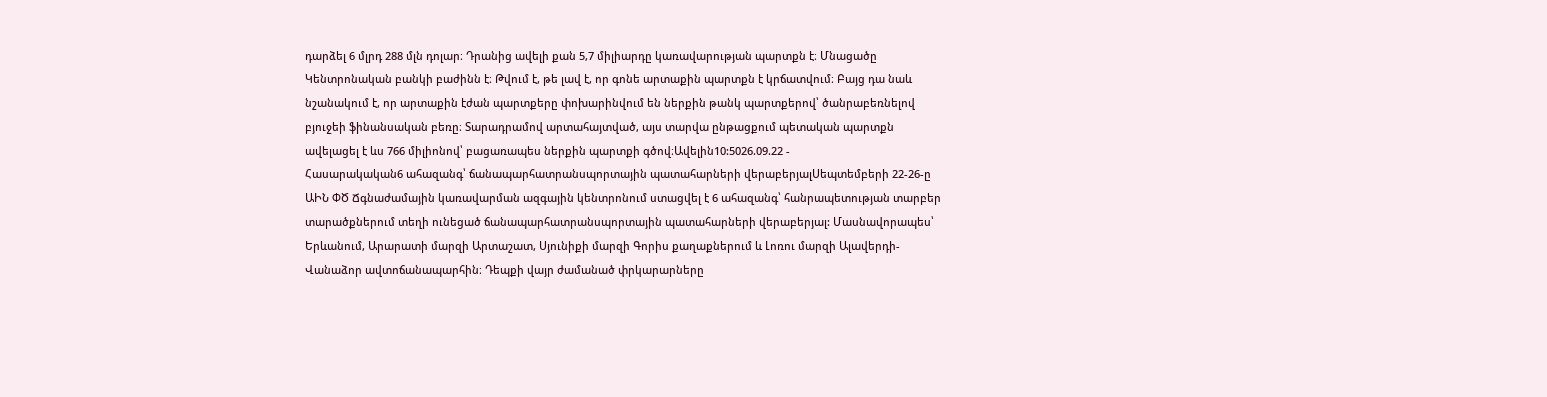դարձել 6 մլրդ 288 մլն դոլար։ Դրանից ավելի քան 5,7 միլիարդը կառավարության պարտքն է։ Մնացածը Կենտրոնական բանկի բաժինն է։ Թվում է, թե լավ է, որ գոնե արտաքին պարտքն է կրճատվում։ Բայց դա նաև նշանակում է, որ արտաքին էժան պարտքերը փոխարինվում են ներքին թանկ պարտքերով՝ ծանրաբեռնելով բյուջեի ֆինանսական բեռը։ Տարադրամով արտահայտված, այս տարվա ընթացքում պետական պարտքն ավելացել է ևս 766 միլիոնով՝ բացառապես ներքին պարտքի գծով։Ավելին10:5026.09.22 -
Հասարակական6 ահազանգ՝ ճանապարհատրանսպորտային պատահարների վերաբերյալՍեպտեմբերի 22-26-ը ԱԻՆ ՓԾ Ճգնաժամային կառավարման ազգային կենտրոնում ստացվել է 6 ահազանգ՝ հանրապետության տարբեր տարածքներում տեղի ունեցած ճանապարհատրանսպորտային պատահարների վերաբերյալ: Մասնավորապես՝ Երևանում, Արարատի մարզի Արտաշատ, Սյունիքի մարզի Գորիս քաղաքներում և Լոռու մարզի Ալավերդի-Վանաձոր ավտոճանապարհին։ Դեպքի վայր ժամանած փրկարարները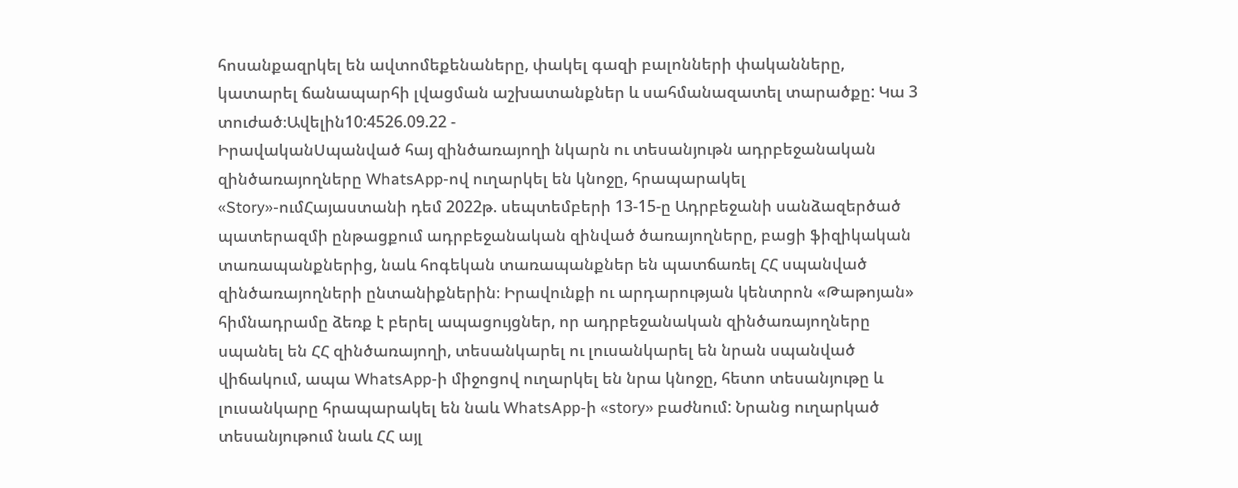հոսանքազրկել են ավտոմեքենաները, փակել գազի բալոնների փականները, կատարել ճանապարհի լվացման աշխատանքներ և սահմանազատել տարածքը: Կա 3 տուժած։Ավելին10:4526.09.22 -
ԻրավականՍպանված հայ զինծառայողի նկարն ու տեսանյութն ադրբեջանական զինծառայողները WhatsApp-ով ուղարկել են կնոջը, հրապարակել «Story»-ումՀայաստանի դեմ 2022թ. սեպտեմբերի 13-15-ը Ադրբեջանի սանձազերծած պատերազմի ընթացքում ադրբեջանական զինված ծառայողները, բացի ֆիզիկական տառապանքներից, նաև հոգեկան տառապանքներ են պատճառել ՀՀ սպանված զինծառայողների ընտանիքներին։ Իրավունքի ու արդարության կենտրոն «Թաթոյան» հիմնադրամը ձեռք է բերել ապացույցներ, որ ադրբեջանական զինծառայողները սպանել են ՀՀ զինծառայողի, տեսանկարել ու լուսանկարել են նրան սպանված վիճակում, ապա WhatsApp-ի միջոցով ուղարկել են նրա կնոջը, հետո տեսանյութը և լուսանկարը հրապարակել են նաև WhatsApp-ի «story» բաժնում: Նրանց ուղարկած տեսանյութում նաև ՀՀ այլ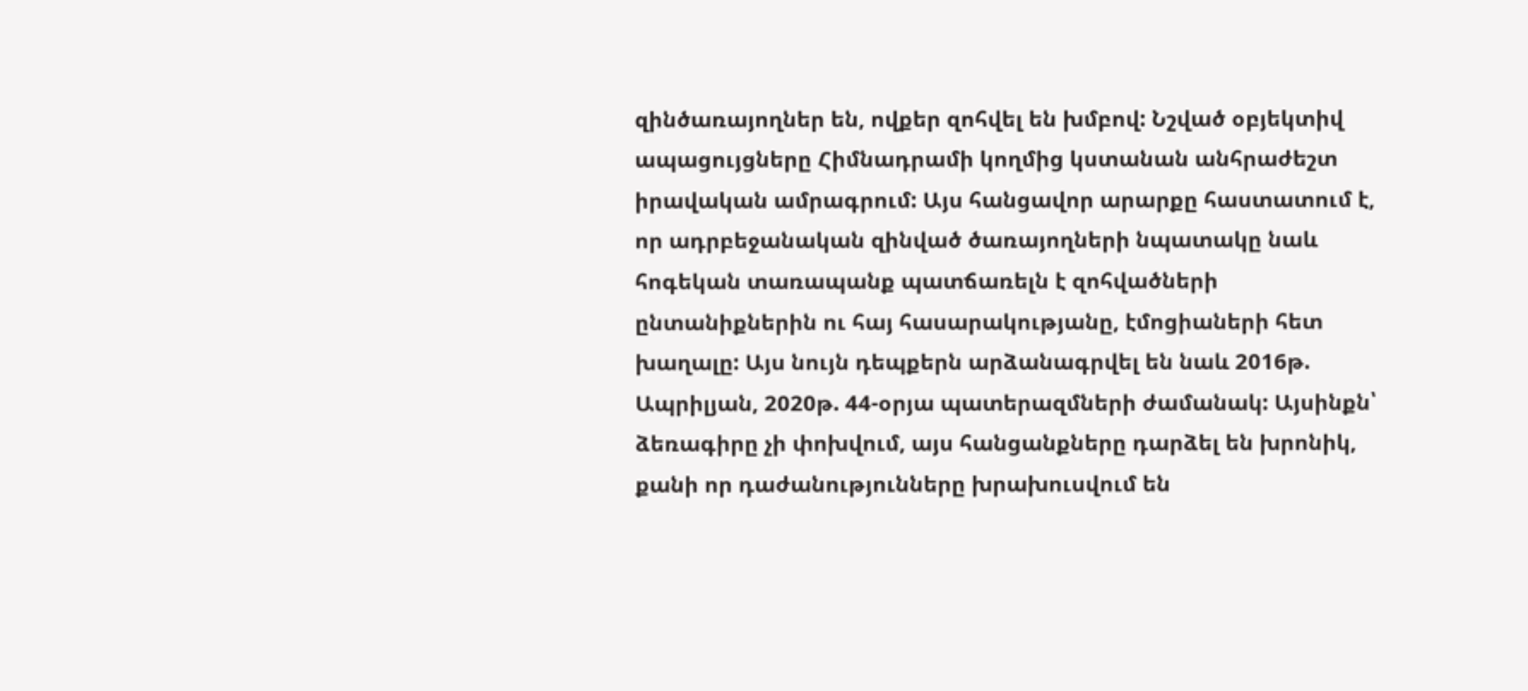զինծառայողներ են, ովքեր զոհվել են խմբով: Նշված օբյեկտիվ ապացույցները Հիմնադրամի կողմից կստանան անհրաժեշտ իրավական ամրագրում: Այս հանցավոր արարքը հաստատում է, որ ադրբեջանական զինված ծառայողների նպատակը նաև հոգեկան տառապանք պատճառելն է զոհվածների ընտանիքներին ու հայ հասարակությանը, էմոցիաների հետ խաղալը: Այս նույն դեպքերն արձանագրվել են նաև 2016թ. Ապրիլյան, 2020թ. 44-օրյա պատերազմների ժամանակ: Այսինքն՝ ձեռագիրը չի փոխվում, այս հանցանքները դարձել են խրոնիկ, քանի որ դաժանությունները խրախուսվում են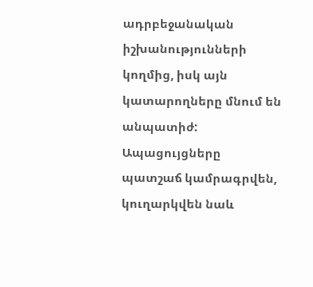ադրբեջանական իշխանությունների կողմից, իսկ այն կատարողները մնում են անպատիժ: Ապացույցները պատշաճ կամրագրվեն, կուղարկվեն նաև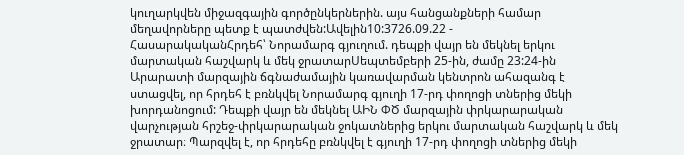կուղարկվեն միջազգային գործընկերներին. այս հանցանքների համար մեղավորները պետք է պատժվեն:Ավելին10:3726.09.22 -
ՀասարակականՀրդեհ՝ Նորամարգ գյուղում. դեպքի վայր են մեկնել երկու մարտական հաշվարկ և մեկ ջրատարՍեպտեմբերի 25-ին, ժամը 23:24-ին Արարատի մարզային ճգնաժամային կառավարման կենտրոն ահազանգ է ստացվել, որ հրդեհ է բռնկվել Նորամարգ գյուղի 17-րդ փողոցի տներից մեկի խորդանոցում: Դեպքի վայր են մեկնել ԱԻՆ ՓԾ մարզային փրկարարական վարչության հրշեջ-փրկարարական ջոկատներից երկու մարտական հաշվարկ և մեկ ջրատար։ Պարզվել է, որ հրդեհը բռնկվել է գյուղի 17-րդ փողոցի տներից մեկի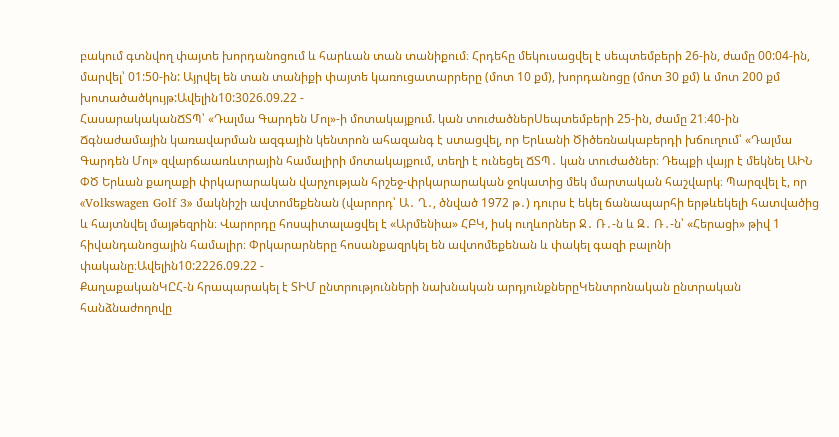բակում գտնվող փայտե խորդանոցում և հարևան տան տանիքում։ Հրդեհը մեկուսացվել է սեպտեմբերի 26-ին, ժամը 00:04-ին, մարվել՝ 01:50-ին: Այրվել են տան տանիքի փայտե կառուցատարրերը (մոտ 10 քմ), խորդանոցը (մոտ 30 քմ) և մոտ 200 քմ խոտածածկույթ:Ավելին10:3026.09.22 -
ՀասարակականՃՏՊ՝ «Դալմա Գարդեն Մոլ»-ի մոտակայքում. կան տուժածներՍեպտեմբերի 25-ին, ժամը 21։40-ին Ճգնաժամային կառավարման ազգային կենտրոն ահազանգ է ստացվել, որ Երևանի Ծիծեռնակաբերդի խճուղում՝ «Դալմա Գարդեն Մոլ» զվարճաառևտրային համալիրի մոտակայքում, տեղի է ունեցել ՃՏՊ․ կան տուժածներ։ Դեպքի վայր է մեկնել ԱԻՆ ՓԾ Երևան քաղաքի փրկարարական վարչության հրշեջ-փրկարարական ջոկատից մեկ մարտական հաշվարկ։ Պարզվել է, որ «Volkswagen Golf 3» մակնիշի ավտոմեքենան (վարորդ՝ Ա․ Ղ․, ծնված 1972 թ․) դուրս է եկել ճանապարհի երթևեկելի հատվածից և հայտնվել մայթեզրին։ Վարորդը հոսպիտալացվել է «Արմենիա» ՀԲԿ, իսկ ուղևորներ Ջ․ Ռ․-ն և Զ․ Ռ․-ն՝ «Հերացի» թիվ 1 հիվանդանոցային համալիր։ Փրկարարները հոսանքազրկել են ավտոմեքենան և փակել գազի բալոնի փականը։Ավելին10:2226.09.22 -
ՔաղաքականԿԸՀ-ն հրապարակել է ՏԻՄ ընտրությունների նախնական արդյունքներըԿենտրոնական ընտրական հանձնաժողովը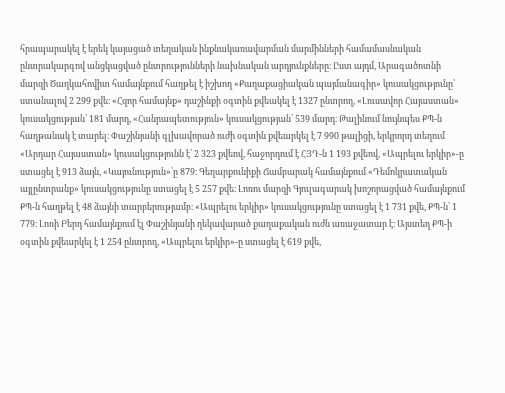հրապարակել է երեկ կայացած տեղական ինքնակառավարման մարմինների համամասնական ընտրակարգով անցկացված ընտրությունների նախնական արդյունքները։ Ըստ այդմ, Արագածոտնի մարզի Ծաղկահովիտ համայնքում հաղթել է իշխող «Քաղաքացիական պայմանագիր» կուսակցությունը՝ ստանալով 2 299 քվե։ «Հզոր համայնք» դաշինքի օգտին քվեակել է 1327 ընտրող, «Լուսավոր Հայաստան» կուսակցության՝ 181 մարդ, «Հանրապետություն» կուսակցության՝ 539 մարդ։ Թալինում նույնպես ՔՊ-ն հաղթանակ է տարել։ Փաշինյանի գլխավորած ուժի օգտին քվեարկել է 7 990 թալիցի, երկրորդ տեղում «Արդար Հայաստան» կուսակցությունն է՝ 2 323 քվեով, հաջորդում է ՀՅԴ-ն 1 193 քվեով, «Ապրելու երկիր»-ը ստացել է 913 ձայն, «Կայունություն»՝ը 879։ Գեղարքունիքի Ճամբարակ համայնքում «Դեմոկրատական այլընտրանք» կուսակցությունը ստացել է 5 257 քվե։ Լոռու մարզի Գյուլագարակ խոշորացված համայնքում ՔՊ-ն հաղթել է 48 ձայնի տարբերությամբ։ «Ապրելու երկիր» կուսակցությունը ստացել է 1 731 քվե, ՔՊ-ն՝ 1 779։ Լոռի Բերդ համայնքում էլ Փաշինյանի ղեկավարած քաղաքական ուժն առաջատար է։ Այստեղ ՔՊ-ի օգտին քվեարկել է 1 254 ընտրող, «Ապրելու երկիր»-ը ստացել է 619 քվե,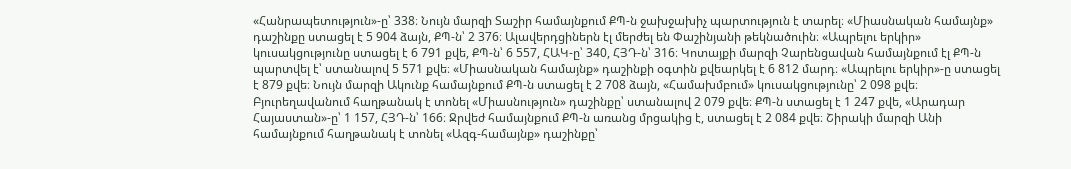«Հանրապետություն»-ը՝ 338։ Նույն մարզի Տաշիր համայնքում ՔՊ-ն ջախջախիչ պարտություն է տարել։ «Միասնական համայնք» դաշինքը ստացել է 5 904 ձայն, ՔՊ-ն՝ 2 376։ Ալավերդցիներն էլ մերժել են Փաշինյանի թեկնածուին։ «Ապրելու երկիր» կուսակցությունը ստացել է 6 791 քվե, ՔՊ-ն՝ 6 557, ՀԱԿ-ը՝ 340, ՀՅԴ-ն՝ 316։ Կոտայքի մարզի Չարենցավան համայնքում էլ ՔՊ-ն պարտվել է՝ ստանալով 5 571 քվե։ «Միասնական համայնք» դաշինքի օգտին քվեարկել է 6 812 մարդ։ «Ապրելու երկիր»-ը ստացել է 879 քվե։ Նույն մարզի Ակունք համայնքում ՔՊ-ն ստացել է 2 708 ձայն, «Համախմբում» կուսակցությունը՝ 2 098 քվե։ Բյուրեղավանում հաղթանակ է տոնել «Միասնություն» դաշինքը՝ ստանալով 2 079 քվե։ ՔՊ-ն ստացել է 1 247 քվե, «Արադար Հայաստան»-ը՝ 1 157, ՀՅԴ-ն՝ 166։ Ջրվեժ համայնքում ՔՊ-ն առանց մրցակից է, ստացել է 2 084 քվե։ Շիրակի մարզի Անի համայնքում հաղթանակ է տոնել «Ազգ-համայնք» դաշինքը՝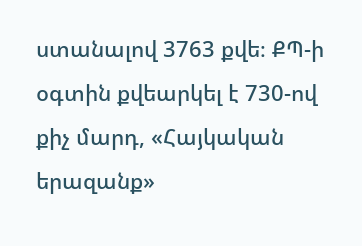ստանալով 3763 քվե։ ՔՊ-ի օգտին քվեարկել է 730-ով քիչ մարդ, «Հայկական երազանք»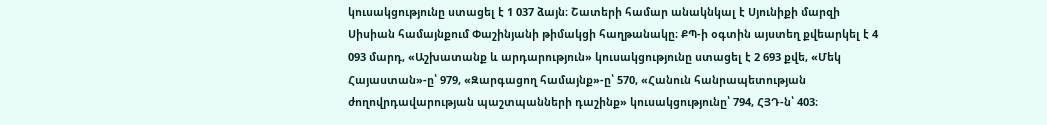կուսակցությունը ստացել է 1 037 ձայն։ Շատերի համար անակնկալ է Սյունիքի մարզի Սիսիան համայնքում Փաշինյանի թիմակցի հաղթանակը։ ՔՊ-ի օգտին այստեղ քվեարկել է 4 093 մարդ, «Աշխատանք և արդարություն» կուսակցությունը ստացել է 2 693 քվե, «Մեկ Հայաստան»-ը՝ 979, «Զարգացող համայնք»-ը՝ 570, «Հանուն հանրապետության ժողովրդավարության պաշտպանների դաշինք» կուսակցությունը՝ 794, ՀՅԴ-ն՝ 403։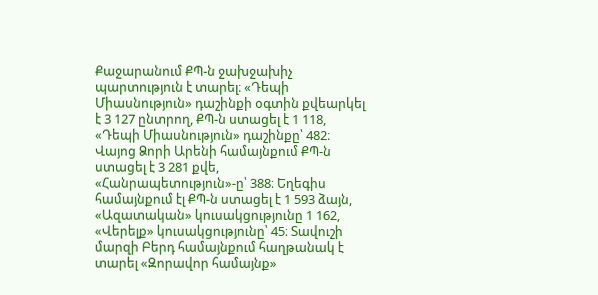Քաջարանում ՔՊ-ն ջախջախիչ պարտություն է տարել։ «Դեպի Միասնություն» դաշինքի օգտին քվեարկել է 3 127 ընտրող, ՔՊ-ն ստացել է 1 118, «Դեպի Միասնություն» դաշինքը՝ 482։ Վայոց Ձորի Արենի համայնքում ՔՊ-ն ստացել է 3 281 քվե, «Հանրապետություն»-ը՝ 388։ Եղեգիս համայնքում էլ ՔՊ-ն ստացել է 1 593 ձայն, «Ազատական» կուսակցությունը 1 162, «Վերելք» կուսակցությունը՝ 45։ Տավուշի մարզի Բերդ համայնքում հաղթանակ է տարել «Զորավոր համայնք»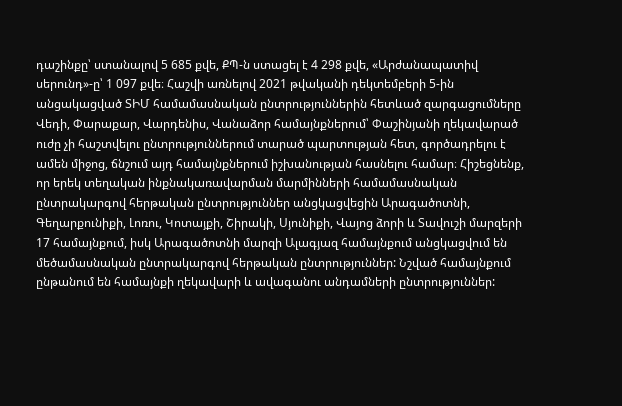դաշինքը՝ ստանալով 5 685 քվե, ՔՊ-ն ստացել է 4 298 քվե, «Արժանապատիվ սերունդ»-ը՝ 1 097 քվե։ Հաշվի առնելով 2021 թվականի դեկտեմբերի 5-ին անցակացված ՏԻՄ համամասնական ընտրություններին հետևած զարգացումները Վեդի, Փարաքար, Վարդենիս, Վանաձոր համայնքներում՝ Փաշինյանի ղեկավարած ուժը չի հաշտվելու ընտրություններում տարած պարտության հետ, գործադրելու է ամեն միջոց, ճնշում այդ համայնքներում իշխանության հասնելու համար։ Հիշեցնենք, որ երեկ տեղական ինքնակառավարման մարմինների համամասնական ընտրակարգով հերթական ընտրություններ անցկացվեցին Արագածոտնի, Գեղարքունիքի, Լոռու, Կոտայքի, Շիրակի, Սյունիքի, Վայոց ձորի և Տավուշի մարզերի 17 համայնքում, իսկ Արագածոտնի մարզի Ալագյազ համայնքում անցկացվում են մեծամասնական ընտրակարգով հերթական ընտրություններ: Նշված համայնքում ընթանում են համայնքի ղեկավարի և ավագանու անդամների ընտրություններ: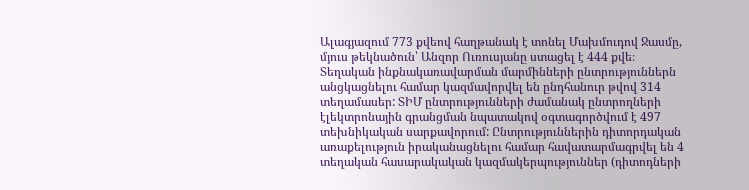Ալագյազում 773 քվեով հաղթանակ է տոնել Մախմուդով Ջասմը, մյուս թեկնածուն՝ Անզոր Ուռուսյանը ստացել է 444 քվե։ Տեղական ինքնակառավարման մարմինների ընտրություններն անցկացնելու համար կազմավորվել են ընդհանուր թվով 314 տեղամասեր: ՏԻՄ ընտրությունների ժամանակ ընտրողների էլեկտրոնային գրանցման նպատակով օգտագործվում է 497 տեխնիկական սարքավորում: Ընտրություններին դիտորդական առաքելություն իրականացնելու համար հավատարմագրվել են 4 տեղական հասարակական կազմակերպություններ (դիտոդների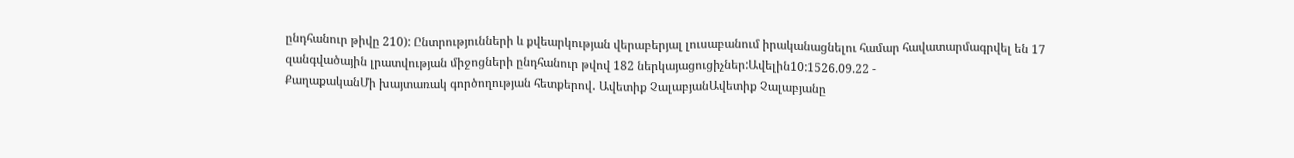ընդհանուր թիվը 210): Ընտրությունների և քվեարկության վերաբերյալ լուսաբանում իրականացնելու համար հավատարմագրվել են 17 զանգվածային լրատվության միջոցների ընդհանուր թվով 182 ներկայացուցիչներ:Ավելին10:1526.09.22 -
ՔաղաքականՄի խայտառակ գործողության հետքերով․ Ավետիք ՉալաբյանԱվետիք Չալաբյանը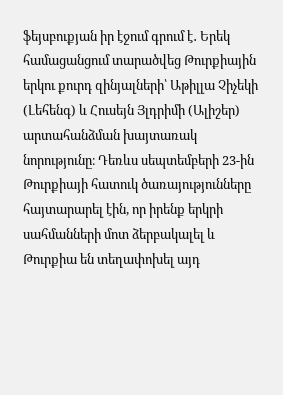ֆեյսբուքյան իր էջում գրում է․ Երեկ համացանցում տարածվեց Թուրքիային երկու քուրդ զինյալների՝ Աթիլլա Չիչեկի (Լեհենգ) և Հուսեյն Յլդրիմի (Ալիշեր) արտահանձման խայտառակ նորությունը։ Դեռևս սեպտեմբերի 23-ին Թուրքիայի հատուկ ծառայությունները հայտարարել էին, որ իրենք երկրի սահմանների մոտ ձերբակալել և Թուրքիա են տեղափոխել այդ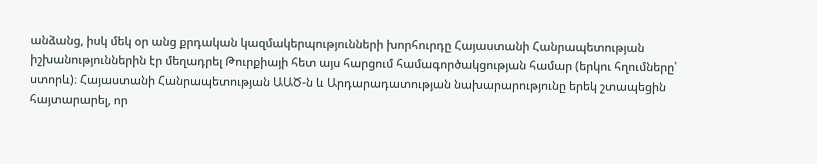անձանց, իսկ մեկ օր անց քրդական կազմակերպությունների խորհուրդը Հայաստանի Հանրապետության իշխանություններին էր մեղադրել Թուրքիայի հետ այս հարցում համագործակցության համար (երկու հղումները՝ ստորև)։ Հայաստանի Հանրապետության ԱԱԾ-ն և Արդարադատության նախարարությունը երեկ շտապեցին հայտարարել, որ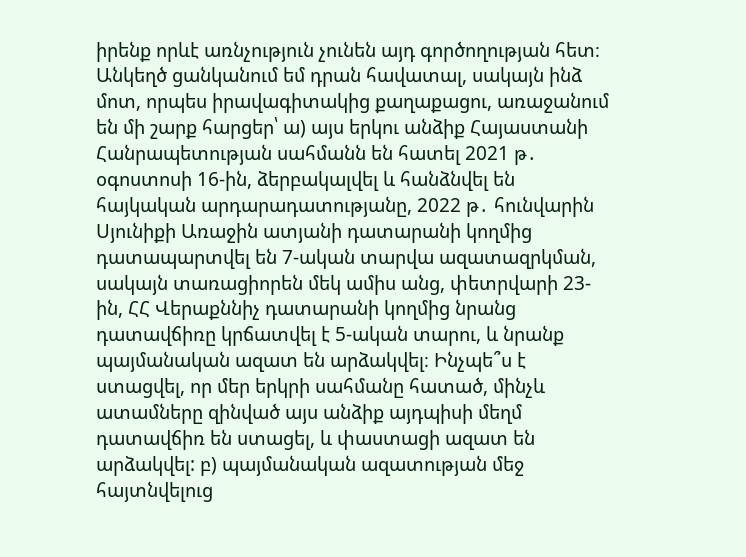իրենք որևէ առնչություն չունեն այդ գործողության հետ։ Անկեղծ ցանկանում եմ դրան հավատալ, սակայն ինձ մոտ, որպես իրավագիտակից քաղաքացու, առաջանում են մի շարք հարցեր՝ ա) այս երկու անձիք Հայաստանի Հանրապետության սահմանն են հատել 2021 թ․ օգոստոսի 16-ին, ձերբակալվել և հանձնվել են հայկական արդարադատությանը, 2022 թ․ հունվարին Սյունիքի Առաջին ատյանի դատարանի կողմից դատապարտվել են 7-ական տարվա ազատազրկման, սակայն տառացիորեն մեկ ամիս անց, փետրվարի 23-ին, ՀՀ Վերաքննիչ դատարանի կողմից նրանց դատավճիռը կրճատվել է 5-ական տարու, և նրանք պայմանական ազատ են արձակվել։ Ինչպե՞ս է ստացվել, որ մեր երկրի սահմանը հատած, մինչև ատամները զինված այս անձիք այդպիսի մեղմ դատավճիռ են ստացել, և փաստացի ազատ են արձակվել: բ) պայմանական ազատության մեջ հայտնվելուց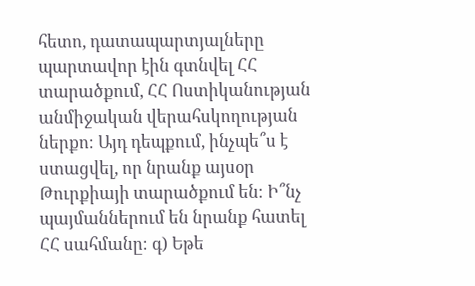հետո, դատապարտյալները պարտավոր էին գտնվել ՀՀ տարածքում, ՀՀ Ոստիկանության անմիջական վերահսկողության ներքո։ Այդ դեպքում, ինչպե՞ս է ստացվել, որ նրանք այսօր Թուրքիայի տարածքում են։ Ի՞նչ պայմաններում են նրանք հատել ՀՀ սահմանը։ գ) Եթե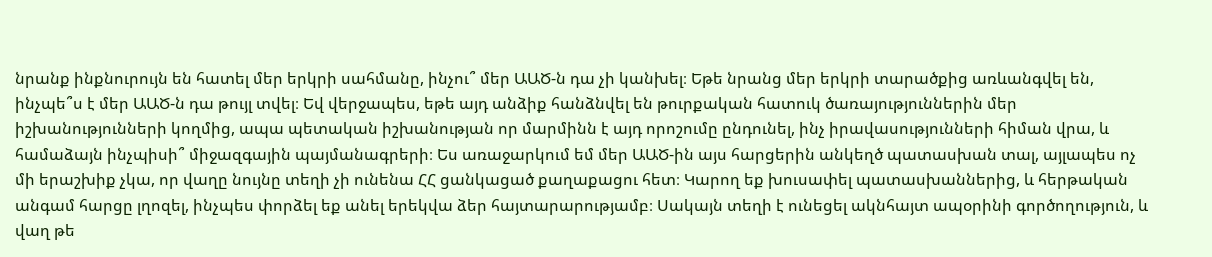նրանք ինքնուրույն են հատել մեր երկրի սահմանը, ինչու՞ մեր ԱԱԾ-ն դա չի կանխել։ Եթե նրանց մեր երկրի տարածքից առևանգվել են, ինչպե՞ս է մեր ԱԱԾ-ն դա թույլ տվել։ Եվ վերջապես, եթե այդ անձիք հանձնվել են թուրքական հատուկ ծառայություններին մեր իշխանությունների կողմից, ապա պետական իշխանության որ մարմինն է այդ որոշումը ընդունել, ինչ իրավասությունների հիման վրա, և համաձայն ինչպիսի՞ միջազգային պայմանագրերի։ Ես առաջարկում եմ մեր ԱԱԾ-ին այս հարցերին անկեղծ պատասխան տալ, այլապես ոչ մի երաշխիք չկա, որ վաղը նույնը տեղի չի ունենա ՀՀ ցանկացած քաղաքացու հետ։ Կարող եք խուսափել պատասխաններից, և հերթական անգամ հարցը լղոզել, ինչպես փորձել եք անել երեկվա ձեր հայտարարությամբ։ Սակայն տեղի է ունեցել ակնհայտ ապօրինի գործողություն, և վաղ թե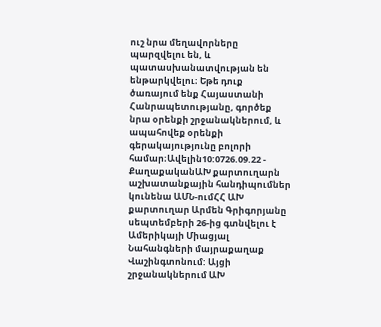ուշ նրա մեղավորները պարզվելու են, և պատասխանատվության են ենթարկվելու։ Եթե դուք ծառայում ենք Հայաստանի Հանրապետությանը, գործեք նրա օրենքի շրջանակներում, և ապահովեք օրենքի գերակայությունը բոլորի համար։Ավելին10:0726.09.22 -
ՔաղաքականԱԽ քարտուղարն աշխատանքային հանդիպումներ կունենա ԱՄՆ-ումՀՀ ԱԽ քարտուղար Արմեն Գրիգորյանը սեպտեմբերի 26-ից գտնվելու է Ամերիկայի Միացյալ Նահանգների մայրաքաղաք Վաշինգտոնում: Այցի շրջանակներում ԱԽ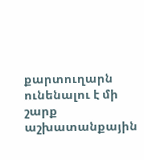քարտուղարն ունենալու է մի շարք աշխատանքային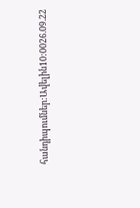հանդիպումներ:Ավելին10:0026.09.22